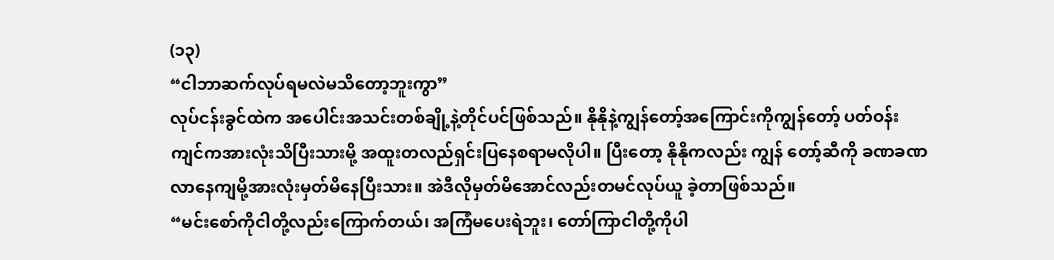(၁၃)
“ငါဘာဆက်လုပ်ရမလဲမသိတော့ဘူးကွာ”
လုပ်ငန်းခွင်ထဲက အပေါင်းအသင်းတစ်ချို့နဲ့တိုင်ပင်ဖြစ်သည်။ နိုနိုနဲ့ကျွန်တော့်အကြောင်းကိုကျွန်တော့် ပတ်ဝန်းကျင်ကအားလုံးသိပြီးသားမို့ အထူးတလည်ရှင်းပြနေစရာမလိုပါ။ ပြီးတော့ နိုနိုကလည်း ကျွန် တော့်ဆီကို ခဏခဏလာနေကျမို့အားလုံးမှတ်မိနေပြီးသား။ အဲဒီလိုမှတ်မိအောင်လည်းတမင်လုပ်ယူ ခဲ့တာဖြစ်သည်။
“မင်းစော်ကိုငါတို့လည်းကြောက်တယ်၊ အကြံမပေးရဲဘူး၊ တော်ကြာငါတို့ကိုပါ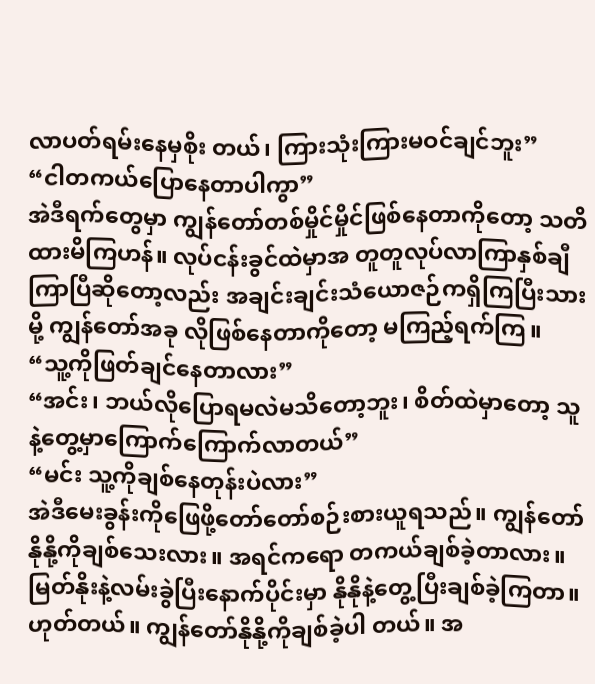လာပတ်ရမ်းနေမှစိုး တယ်၊ ကြားသုံးကြားမဝင်ချင်ဘူး”
“ငါတကယ်ပြောနေတာပါကွာ”
အဲဒီရက်တွေမှာ ကျွန်တော်တစ်မှိုင်မှိုင်ဖြစ်နေတာကိုတော့ သတိထားမိကြဟန်။ လုပ်ငန်းခွင်ထဲမှာအ တူတူလုပ်လာကြာနှစ်ချီကြာပြီဆိုတော့လည်း အချင်းချင်းသံယောဇဉ်ကရှိကြပြီးသားမို့ ကျွန်တော်အခု လိုဖြစ်နေတာကိုတော့ မကြည့်ရက်ကြ။
“သူ့ကိုဖြတ်ချင်နေတာလား”
“အင်း၊ ဘယ်လိုပြောရမလဲမသိတော့ဘူး၊ စိတ်ထဲမှာတော့ သူနဲ့တွေ့မှာကြောက်ကြောက်လာတယ်”
“မင်း သူ့ကိုချစ်နေတုန်းပဲလား”
အဲဒီမေးခွန်းကိုဖြေဖို့တော်တော်စဉ်းစားယူရသည်။ ကျွန်တော် နိုနို့ကိုချစ်သေးလား။ အရင်ကရော တကယ်ချစ်ခဲ့တာလား။
မြတ်နိုးနဲ့လမ်းခွဲပြီးနောက်ပိုင်းမှာ နိုနိုနဲ့တွေ့ပြီးချစ်ခဲ့ကြတာ။ ဟုတ်တယ်။ ကျွန်တော်နိုနို့ကိုချစ်ခဲ့ပါ တယ်။ အ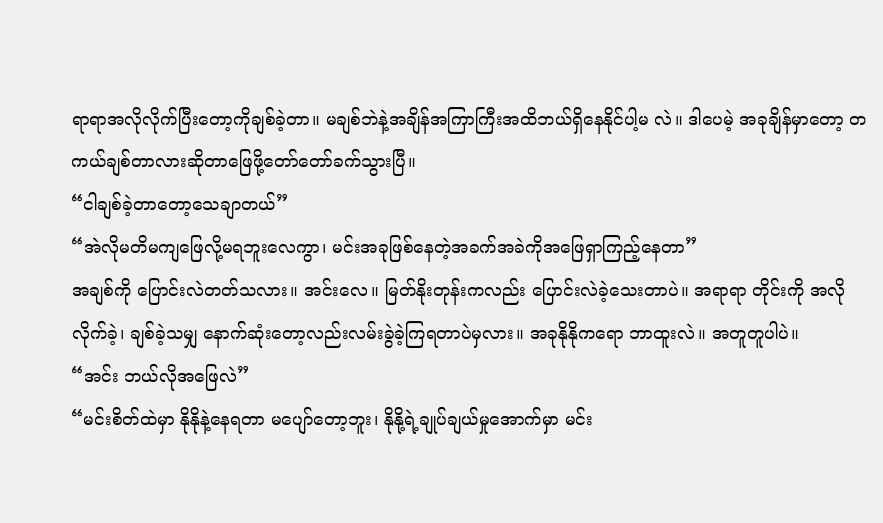ရာရာအလိုလိုက်ပြီးတော့ကိုချစ်ခဲ့တာ။ မချစ်ဘဲနဲ့အချိန်အကြာကြီးအထိဘယ်ရှိနေနိုင်ပါ့မ လဲ။ ဒါပေမဲ့ အခုချိန်မှာတော့ တကယ်ချစ်တာလားဆိုတာဖြေဖို့တော်တော်ခက်သွားပြီ။
“ငါချစ်ခဲ့တာတော့သေချာတယ်”
“အဲလိုမတိမကျဖြေလို့မရဘူးလေကွာ၊ မင်းအခုဖြစ်နေတဲ့အခက်အခဲကိုအဖြေရှာကြည့်နေတာ”
အချစ်ကို ပြောင်းလဲတတ်သလား။ အင်းလေ။ မြတ်နိုးတုန်းကလည်း ပြောင်းလဲခဲ့သေးတာပဲ။ အရာရာ တိုင်းကို အလိုလိုက်ခဲ့၊ ချစ်ခဲ့သမျှ နောက်ဆုံးတော့လည်းလမ်းခွဲခဲ့ကြရတာပဲမှလား။ အခုနိုနိုကရော ဘာထူးလဲ။ အတူတူပါပဲ။
“အင်း ဘယ်လိုအဖြေလဲ”
“မင်းစိတ်ထဲမှာ နိုနိုနဲ့နေရတာ မပျော်တော့ဘူး၊ နိုနို့ရဲ့ချုပ်ချယ်မှုအောက်မှာ မင်း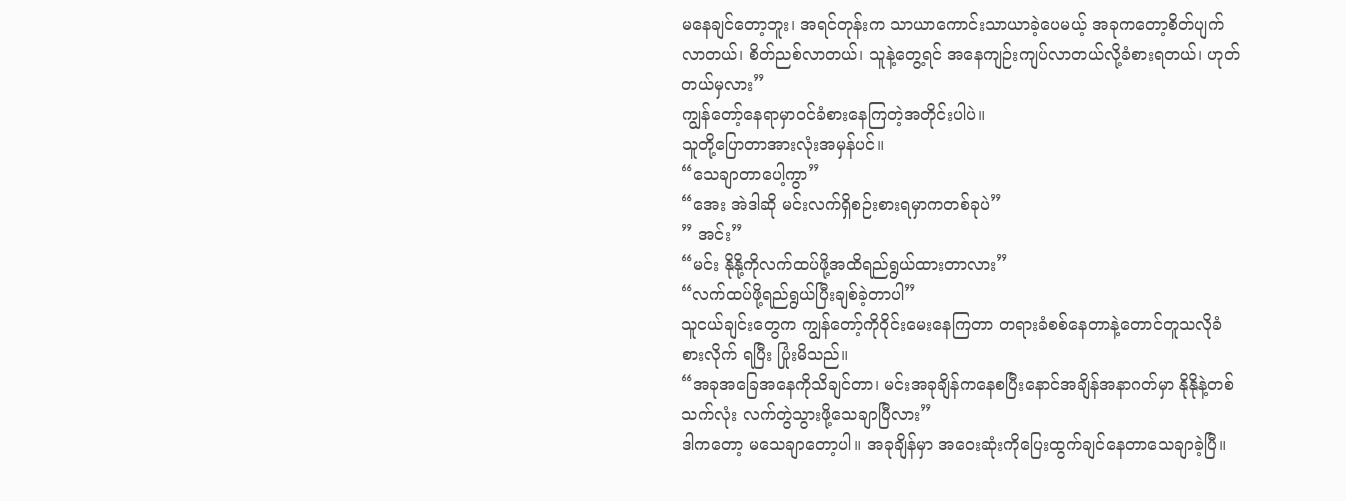မနေချင်တော့ဘူး၊ အရင်တုန်းက သာယာကောင်းသာယာခဲ့ပေမယ့် အခုကတော့စိတ်ပျက်လာတယ်၊ စိတ်ညစ်လာတယ်၊ သူနဲ့တွေ့ရင် အနေကျဉ်းကျပ်လာတယ်လို့ခံစားရတယ်၊ ဟုတ်တယ်မှလား”
ကျွန်တော့်နေရာမှာဝင်ခံစားနေကြတဲ့အတိုင်းပါပဲ။
သူတို့ပြောတာအားလုံးအမှန်ပင်။
“သေချာတာပေါ့ကွာ”
“အေး အဲဒါဆို မင်းလက်ရှိစဉ်းစားရမှာကတစ်ခုပဲ”
” အင်း”
“မင်း နိုနို့ကိုလက်ထပ်ဖို့အထိရည်ရွယ်ထားတာလား”
“လက်ထပ်ဖို့ရည်ရွယ်ပြီးချစ်ခဲ့တာပါ”
သူငယ်ချင်းတွေက ကျွန်တော့်ကိုဝိုင်းမေးနေကြတာ တရားခံစစ်နေတာနဲ့တောင်တူသလိုခံစားလိုက် ရပြီး ပြုံးမိသည်။
“အခုအခြေအနေကိုသိချင်တာ၊ မင်းအခုချိန်ကနေစပြီးနောင်အချိန်အနာဂတ်မှာ နိုနိုနဲ့တစ်သက်လုံး လက်တွဲသွားဖို့သေချာပြီလား”
ဒါကတော့ မသေချာတော့ပါ။ အခုချိန်မှာ အဝေးဆုံးကိုပြေးထွက်ချင်နေတာသေချာခဲ့ပြီ။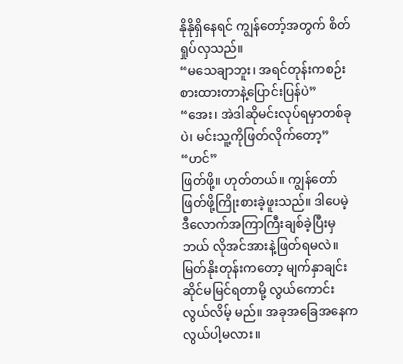နိုနိုရှိနေရင် ကျွန်တော့်အတွက် စိတ်ရှုပ်လှသည်။
“မသေချာဘူး၊ အရင်တုန်းကစဉ်းစားထားတာနဲ့ပြောင်းပြန်ပဲ”
“အေး၊ အဲဒါဆိုမင်းလုပ်ရမှာတစ်ခုပဲ၊ မင်းသူ့ကိုဖြတ်လိုက်တော့”
“ဟင်”
ဖြတ်ဖို့။ ဟုတ်တယ်။ ကျွန်တော်ဖြတ်ဖို့ကြိုးစားခဲ့ဖူးသည်။ ဒါပေမဲ့ ဒီလောက်အကြာကြီးချစ်ခဲ့ပြီးမှ ဘယ် လိုအင်အားနဲ့ဖြတ်ရမလဲ။ မြတ်နိုးတုန်းကတော့ မျက်နှာချင်းဆိုင်မမြင်ရတာမို့ လွယ်ကောင်းလွယ်လိမ့် မည်။ အခုအခြေအနေက လွယ်ပါ့မလား။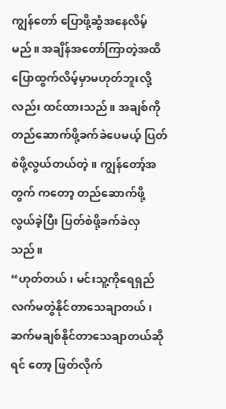ကျွန်တော် ပြောဖို့ဆွံအနေလိမ့်မည်။ အချိန်အတော်ကြာတဲ့အထိပြောထွက်လိမ့်မှာမဟုတ်ဘူးလို့လည်း ထင်ထားသည်။ အချစ်ကိုတည်ဆောက်ဖို့ခက်ခဲပေမယ့် ပြတ်စဲဖို့လွယ်တယ်တဲ့။ ကျွန်တော့်အတွက် ကတော့ တည်ဆောက်ဖို့လွယ်ခဲ့ပြီး ပြတ်စဲဖို့ခက်ခဲလှသည်။
“ဟုတ်တယ်၊ မင်းသူ့ကိုရေရှည်လက်မတွဲနိုင်တာသေချာတယ်၊ ဆက်မချစ်နိုင်တာသေချာတယ်ဆိုရင် တော့ ဖြတ်လိုက်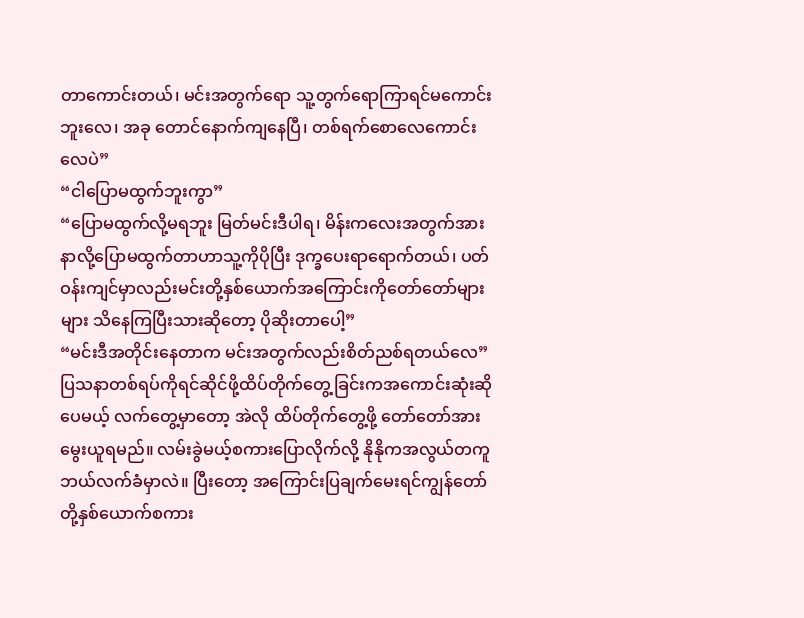တာကောင်းတယ်၊ မင်းအတွက်ရော သူ့တွက်ရောကြာရင်မကောင်းဘူးလေ၊ အခု တောင်နောက်ကျနေပြီ၊ တစ်ရက်စောလေကောင်းလေပဲ”
“ငါပြောမထွက်ဘူးကွာ”
“ပြောမထွက်လို့မရဘူး မြတ်မင်းဒီပါရ၊ မိန်းကလေးအတွက်အားနာလို့ပြောမထွက်တာဟာသူ့ကိုပိုပြီး ဒုက္ခပေးရာရောက်တယ်၊ ပတ်ဝန်းကျင်မှာလည်းမင်းတို့နှစ်ယောက်အကြောင်းကိုတော်တော်များများ သိနေကြပြီးသားဆိုတော့ ပိုဆိုးတာပေါ့”
“မင်းဒီအတိုင်းနေတာက မင်းအတွက်လည်းစိတ်ညစ်ရတယ်လေ”
ပြသနာတစ်ရပ်ကိုရင်ဆိုင်ဖို့ထိပ်တိုက်တွေ့ခြင်းကအကောင်းဆုံးဆိုပေမယ့် လက်တွေ့မှာတော့ အဲလို ထိပ်တိုက်တွေ့ဖို့ တော်တော်အားမွေးယူရမည်။ လမ်းခွဲမယ့်စကားပြောလိုက်လို့ နိုနိုကအလွယ်တကူ ဘယ်လက်ခံမှာလဲ။ ပြီးတော့ အကြောင်းပြချက်မေးရင်ကျွန်တော်တို့နှစ်ယောက်စကား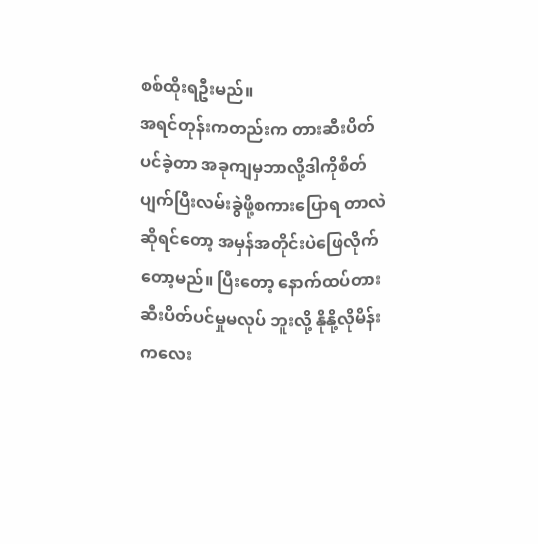စစ်ထိုးရဦးမည်။
အရင်တုန်းကတည်းက တားဆီးပိတ်ပင်ခဲ့တာ အခုကျမှဘာလို့ဒါကိုစိတ်ပျက်ပြီးလမ်းခွဲဖို့စကားပြောရ တာလဲဆိုရင်တော့ အမှန်အတိုင်းပဲဖြေလိုက်တော့မည်။ ပြီးတော့ နောက်ထပ်တားဆီးပိတ်ပင်မှုမလုပ် ဘူးလို့ နိုနို့လိုမိန်းကလေး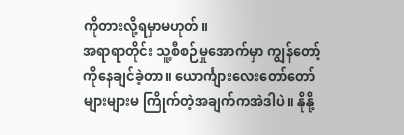ကိုတားလို့ရမှာမဟုတ်။
အရာရာတိုင်း သူ့စီစဉ်မှုအောက်မှာ ကျွန်တော့်ကိုနေချင်ခဲ့တာ။ ယောင်္ကျားလေးတော်တော်များများမ ကြိုက်တဲ့အချက်ကအဲဒါပဲ။ နိုနို့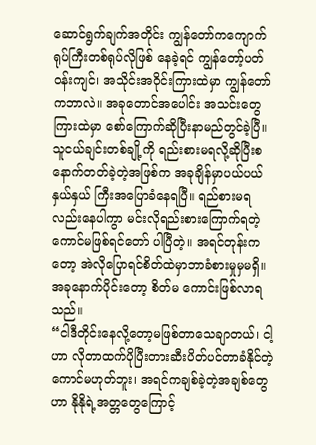ဆောင်ရွက်ချက်အတိုင်း ကျွန်တော်ကကျောက်ရုပ်ကြီးတစ်ရုပ်လိုဖြစ် နေခဲ့ရင် ကျွန်တော့်ပတ်ဝန်းကျင်၊ အသိုင်းအဝိုင်းကြားထဲမှာ ကျွန်တော်ကဘာလဲ။ အခုတောင်အပေါင်း အသင်းတွေကြားထဲမှာ စော်ကြောက်ဆိုပြီးနာမည်တွင်ခဲ့ပြီ။
သူငယ်ချင်းတစ်ချို့ကို ရည်းစားမရလို့ဆိုပြီးစနောက်တတ်ခဲ့တဲ့အဖြစ်က အခုချိန်မှာပယ်ပယ်နှယ်နှယ် ကြီးအပြောခံနေရပြီ။ ရည်စားမရလည်းနေပါကွာ မင်းလိုရည်းစားကြောက်ရတဲ့ကောင်မဖြစ်ရင်တော် ပါပြီတဲ့။ အရင်တုန်းကတော့ အဲလိုပြောရင်စိတ်ထဲမှာဘာခံစားမှုမှမရှိ။ အခုနောက်ပိုင်းတော့ စိတ်မ ကောင်းဖြစ်လာရသည်။
“ငါဒီတိုင်းနေလို့တော့မဖြစ်တာသေချာတယ်၊ ငါ့ဟာ လိုတာထက်ပိုပြီးတားဆီးပိတ်ပင်တာခံနိုင်တဲ့ ကောင်မဟုတ်ဘူး၊ အရင်ကချစ်ခဲ့တဲ့အချစ်တွေဟာ နိုနိုရဲ့အတ္တတွေကြောင့်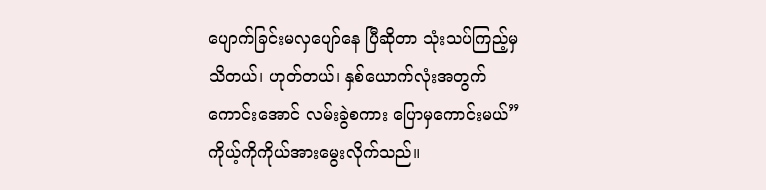ပျောက်ခြင်းမလှပျော်နေ ပြီဆိုတာ သုံးသပ်ကြည့်မှသိတယ်၊ ဟုတ်တယ်၊ နှစ်ယောက်လုံးအတွက်ကောင်းအောင် လမ်းခွဲစကား ပြောမှကောင်းမယ်”
ကိုယ့်ကိုကိုယ်အားမွေးလိုက်သည်။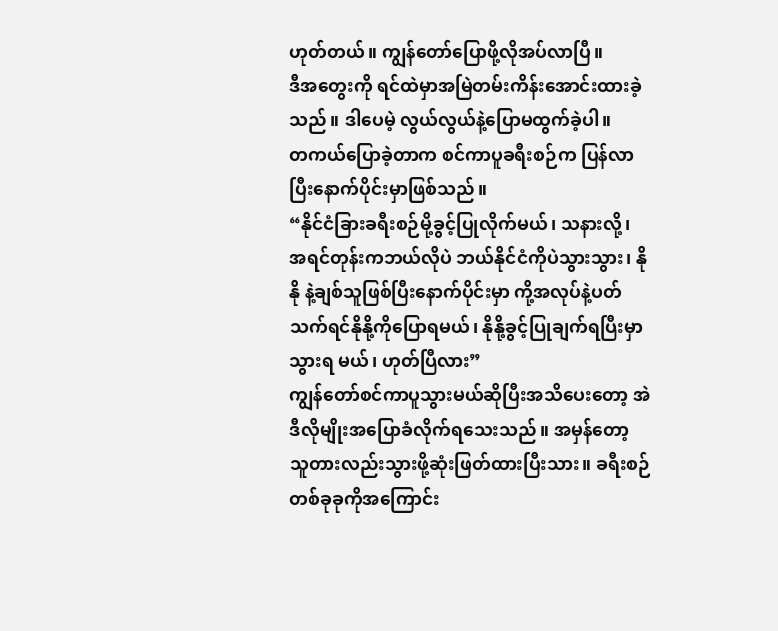ဟုတ်တယ်။ ကျွန်တော်ပြောဖို့လိုအပ်လာပြီ။
ဒီအတွေးကို ရင်ထဲမှာအမြဲတမ်းကိန်းအောင်းထားခဲ့သည်။ ဒါပေမဲ့ လွယ်လွယ်နဲ့ပြောမထွက်ခဲ့ပါ။
တကယ်ပြောခဲ့တာက စင်ကာပူခရီးစဉ်က ပြန်လာပြီးနောက်ပိုင်းမှာဖြစ်သည်။
“နိုင်ငံခြားခရီးစဉ်မို့ခွင့်ပြုလိုက်မယ်၊ သနားလို့၊ အရင်တုန်းကဘယ်လိုပဲ ဘယ်နိုင်ငံကိုပဲသွားသွား၊ နိုနို နဲ့ချစ်သူဖြစ်ပြီးနောက်ပိုင်းမှာ ကို့အလုပ်နဲ့ပတ်သက်ရင်နိုနို့ကိုပြောရမယ်၊ နိုနို့ခွင့်ပြုချက်ရပြီးမှာသွားရ မယ်၊ ဟုတ်ပြီလား”
ကျွန်တော်စင်ကာပူသွားမယ်ဆိုပြီးအသိပေးတော့ အဲဒီလိုမျိုးအပြောခံလိုက်ရသေးသည်။ အမှန်တော့ သူတားလည်းသွားဖို့ဆုံးဖြတ်ထားပြီးသား။ ခရီးစဉ်တစ်ခုခုကိုအကြောင်း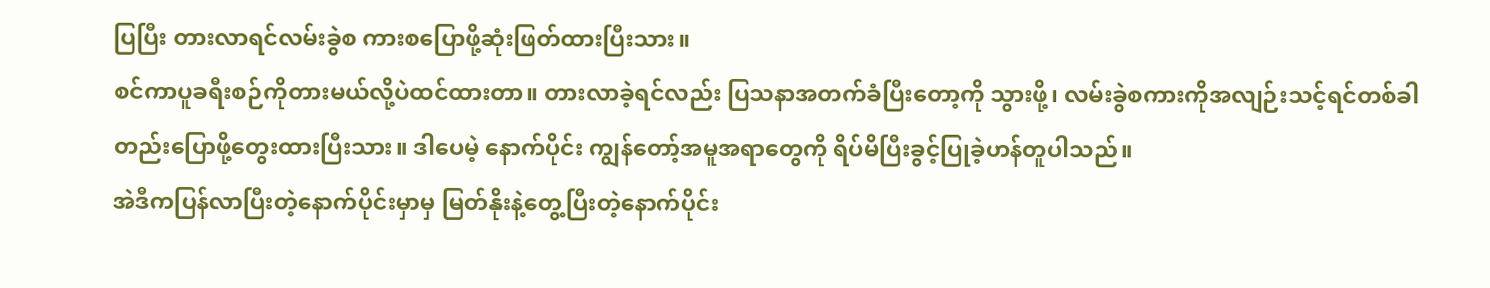ပြပြီး တားလာရင်လမ်းခွဲစ ကားစပြောဖို့ဆုံးဖြတ်ထားပြီးသား။
စင်ကာပူခရီးစဉ်ကိုတားမယ်လို့ပဲထင်ထားတာ။ တားလာခဲ့ရင်လည်း ပြသနာအတက်ခံပြီးတော့ကို သွားဖို့၊ လမ်းခွဲစကားကိုအလျဉ်းသင့်ရင်တစ်ခါတည်းပြောဖို့တွေးထားပြီးသား။ ဒါပေမဲ့ နောက်ပိုင်း ကျွန်တော့်အမူအရာတွေကို ရိပ်မိပြီးခွင့်ပြုခဲ့ဟန်တူပါသည်။
အဲဒီကပြန်လာပြီးတဲ့နောက်ပိုင်းမှာမှ မြတ်နိုးနဲ့တွေ့ပြီးတဲ့နောက်ပိုင်း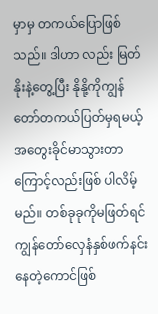မှာမှ တကယ်ပြောဖြစ်သည်။ ဒါဟာ လည်း မြတ်နိုးနဲ့တွေ့ပြီး နိုနို့ကိုကျွန်တော်တကယ်ပြတ်မှရမယ့်အတွေးခိုင်မာသွားတာကြောင့်လည်းဖြစ် ပါလိမ့်မည်။ တစ်ခုခုကိုမဖြတ်ရင် ကျွန်တော်လှေနံနှစ်ဖက်နင်းနေတဲ့ကောင်ဖြစ်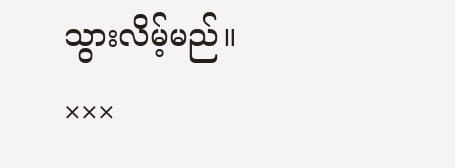သွားလိမ့်မည်။
×××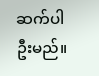ဆက်ပါဦးမည်။